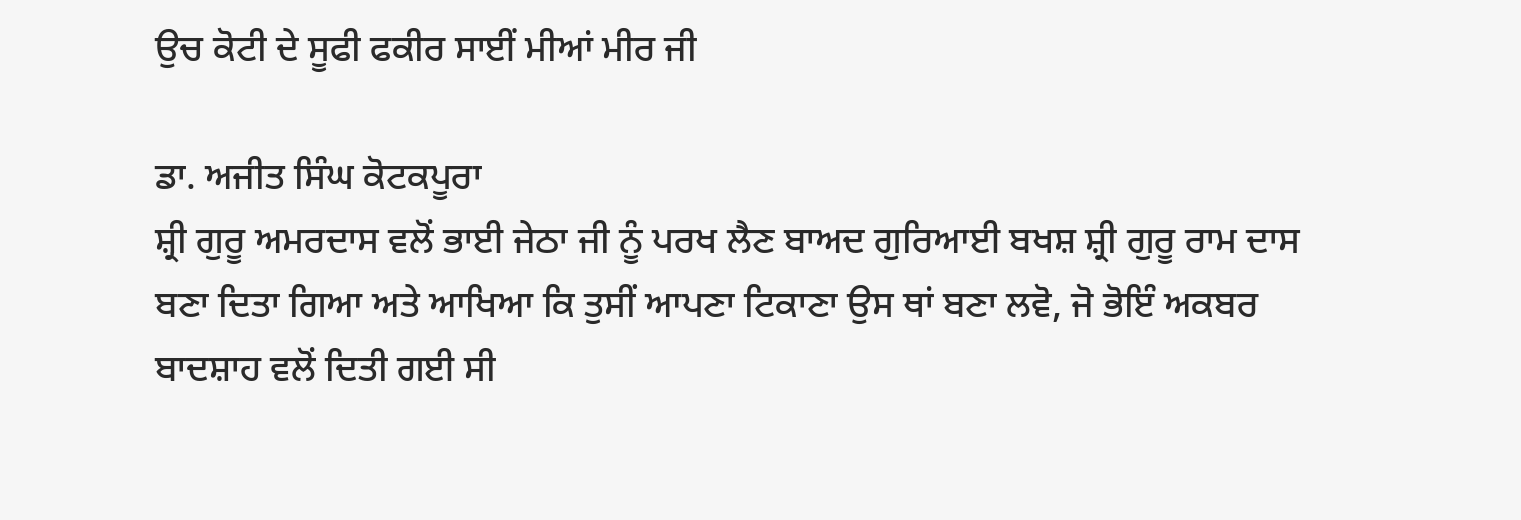ਉਚ ਕੋਟੀ ਦੇ ਸੂਫੀ ਫਕੀਰ ਸਾਈਂ ਮੀਆਂ ਮੀਰ ਜੀ

ਡਾ. ਅਜੀਤ ਸਿੰਘ ਕੋਟਕਪੂਰਾ
ਸ਼੍ਰੀ ਗੁਰੂ ਅਮਰਦਾਸ ਵਲੋਂ ਭਾਈ ਜੇਠਾ ਜੀ ਨੂੰ ਪਰਖ ਲੈਣ ਬਾਅਦ ਗੁਰਿਆਈ ਬਖਸ਼ ਸ਼੍ਰੀ ਗੁਰੂ ਰਾਮ ਦਾਸ ਬਣਾ ਦਿਤਾ ਗਿਆ ਅਤੇ ਆਖਿਆ ਕਿ ਤੁਸੀਂ ਆਪਣਾ ਟਿਕਾਣਾ ਉਸ ਥਾਂ ਬਣਾ ਲਵੋ, ਜੋ ਭੋਇੰ ਅਕਬਰ ਬਾਦਸ਼ਾਹ ਵਲੋਂ ਦਿਤੀ ਗਈ ਸੀ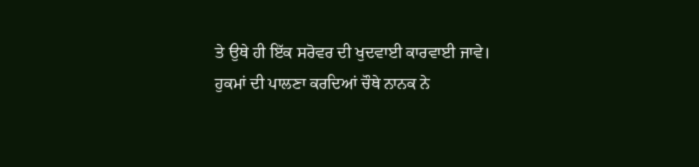ਤੇ ਉਥੇ ਹੀ ਇੱਕ ਸਰੋਵਰ ਦੀ ਖੁਦਵਾਈ ਕਾਰਵਾਈ ਜਾਵੇ। ਹੁਕਮਾਂ ਦੀ ਪਾਲਣਾ ਕਰਦਿਆਂ ਚੌਥੇ ਨਾਨਕ ਨੇ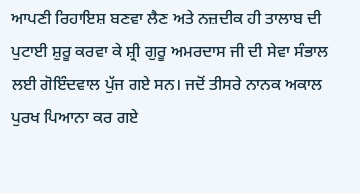ਆਪਣੀ ਰਿਹਾਇਸ਼ ਬਣਵਾ ਲੈਣ ਅਤੇ ਨਜ਼ਦੀਕ ਹੀ ਤਾਲਾਬ ਦੀ ਪੁਟਾਈ ਸ਼ੁਰੂ ਕਰਵਾ ਕੇ ਸ਼੍ਰੀ ਗੁਰੂ ਅਮਰਦਾਸ ਜੀ ਦੀ ਸੇਵਾ ਸੰਭਾਲ ਲਈ ਗੋਇੰਦਵਾਲ ਪੁੱਜ ਗਏ ਸਨ। ਜਦੋਂ ਤੀਸਰੇ ਨਾਨਕ ਅਕਾਲ ਪੁਰਖ ਪਿਆਨਾ ਕਰ ਗਏ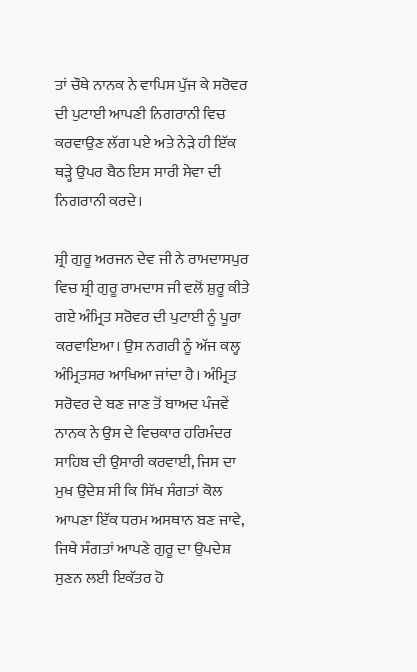ਤਾਂ ਚੌਥੇ ਨਾਨਕ ਨੇ ਵਾਪਿਸ ਪੁੱਜ ਕੇ ਸਰੋਵਰ ਦੀ ਪੁਟਾਈ ਆਪਣੀ ਨਿਗਰਾਨੀ ਵਿਚ ਕਰਵਾਉਣ ਲੱਗ ਪਏ ਅਤੇ ਨੇੜੇ ਹੀ ਇੱਕ ਥੜ੍ਹੇ ਉਪਰ ਬੈਠ ਇਸ ਸਾਰੀ ਸੇਵਾ ਦੀ ਨਿਗਰਾਨੀ ਕਰਦੇ।

ਸ਼੍ਰੀ ਗੁਰੂ ਅਰਜਨ ਦੇਵ ਜੀ ਨੇ ਰਾਮਦਾਸਪੁਰ ਵਿਚ ਸ਼੍ਰੀ ਗੁਰੂ ਰਾਮਦਾਸ ਜੀ ਵਲੋਂ ਸ਼ੁਰੂ ਕੀਤੇ ਗਏ ਅੰਮ੍ਰਿਤ ਸਰੋਵਰ ਦੀ ਪੁਟਾਈ ਨੂੰ ਪੂਰਾ ਕਰਵਾਇਆ। ਉਸ ਨਗਰੀ ਨੂੰ ਅੱਜ ਕਲ੍ਹ ਅੰਮ੍ਰਿਤਸਰ ਆਖਿਆ ਜਾਂਦਾ ਹੈ। ਅੰਮ੍ਰਿਤ ਸਰੋਵਰ ਦੇ ਬਣ ਜਾਣ ਤੋਂ ਬਾਅਦ ਪੰਜਵੇਂ ਨਾਨਕ ਨੇ ਉਸ ਦੇ ਵਿਚਕਾਰ ਹਰਿਮੰਦਰ ਸਾਹਿਬ ਦੀ ਉਸਾਰੀ ਕਰਵਾਈ, ਜਿਸ ਦਾ ਮੁਖ ਉਦੇਸ਼ ਸੀ ਕਿ ਸਿੱਖ ਸੰਗਤਾਂ ਕੋਲ ਆਪਣਾ ਇੱਕ ਧਰਮ ਅਸਥਾਨ ਬਣ ਜਾਵੇ, ਜਿਥੇ ਸੰਗਤਾਂ ਆਪਣੇ ਗੁਰੂ ਦਾ ਉਪਦੇਸ਼ ਸੁਣਨ ਲਈ ਇਕੱਤਰ ਹੋ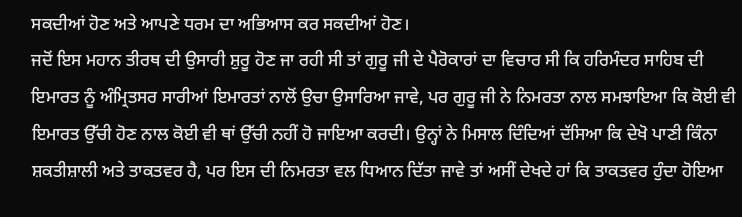ਸਕਦੀਆਂ ਹੋਣ ਅਤੇ ਆਪਣੇ ਧਰਮ ਦਾ ਅਭਿਆਸ ਕਰ ਸਕਦੀਆਂ ਹੋਣ।
ਜਦੋਂ ਇਸ ਮਹਾਨ ਤੀਰਥ ਦੀ ਉਸਾਰੀ ਸ਼ੁਰੂ ਹੋਣ ਜਾ ਰਹੀ ਸੀ ਤਾਂ ਗੁਰੂ ਜੀ ਦੇ ਪੈਰੋਕਾਰਾਂ ਦਾ ਵਿਚਾਰ ਸੀ ਕਿ ਹਰਿਮੰਦਰ ਸਾਹਿਬ ਦੀ ਇਮਾਰਤ ਨੂੰ ਅੰਮ੍ਰਿਤਸਰ ਸਾਰੀਆਂ ਇਮਾਰਤਾਂ ਨਾਲੋਂ ਉਚਾ ਉਸਾਰਿਆ ਜਾਵੇ, ਪਰ ਗੁਰੂ ਜੀ ਨੇ ਨਿਮਰਤਾ ਨਾਲ ਸਮਝਾਇਆ ਕਿ ਕੋਈ ਵੀ ਇਮਾਰਤ ਉੱਚੀ ਹੋਣ ਨਾਲ ਕੋਈ ਵੀ ਥਾਂ ਉੱਚੀ ਨਹੀਂ ਹੋ ਜਾਇਆ ਕਰਦੀ। ਉਨ੍ਹਾਂ ਨੇ ਮਿਸਾਲ ਦਿੰਦਿਆਂ ਦੱਸਿਆ ਕਿ ਦੇਖੋ ਪਾਣੀ ਕਿੰਨਾ ਸ਼ਕਤੀਸ਼ਾਲੀ ਅਤੇ ਤਾਕਤਵਰ ਹੈ, ਪਰ ਇਸ ਦੀ ਨਿਮਰਤਾ ਵਲ ਧਿਆਨ ਦਿੱਤਾ ਜਾਵੇ ਤਾਂ ਅਸੀਂ ਦੇਖਦੇ ਹਾਂ ਕਿ ਤਾਕਤਵਰ ਹੁੰਦਾ ਹੋਇਆ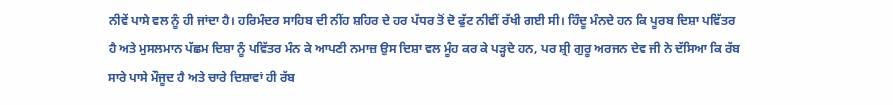ਨੀਵੇਂ ਪਾਸੇ ਵਲ ਨੂੰ ਹੀ ਜਾਂਦਾ ਹੈ। ਹਰਿਮੰਦਰ ਸਾਹਿਬ ਦੀ ਨੀਂਹ ਸ਼ਹਿਰ ਦੇ ਹਰ ਪੱਧਰ ਤੋਂ ਦੋ ਫੁੱਟ ਨੀਵੀਂ ਰੱਖੀ ਗਈ ਸੀ। ਹਿੰਦੂ ਮੰਨਦੇ ਹਨ ਕਿ ਪੂਰਬ ਦਿਸ਼ਾ ਪਵਿੱਤਰ ਹੈ ਅਤੇ ਮੁਸਲਮਾਨ ਪੱਛਮ ਦਿਸ਼ਾ ਨੂੰ ਪਵਿੱਤਰ ਮੰਨ ਕੇ ਆਪਣੀ ਨਮਾਜ਼ ਉਸ ਦਿਸ਼ਾ ਵਲ ਮੂੰਹ ਕਰ ਕੇ ਪੜ੍ਹਦੇ ਹਨ, ਪਰ ਸ਼੍ਰੀ ਗੁਰੂ ਅਰਜਨ ਦੇਵ ਜੀ ਨੇ ਦੱਸਿਆ ਕਿ ਰੱਬ ਸਾਰੇ ਪਾਸੇ ਮੌਜੂਦ ਹੈ ਅਤੇ ਚਾਰੇ ਦਿਸ਼ਾਵਾਂ ਹੀ ਰੱਬ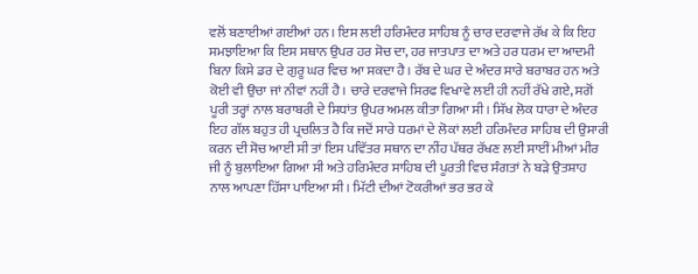ਵਲੋਂ ਬਣਾਈਆਂ ਗਈਆਂ ਹਨ। ਇਸ ਲਈ ਹਰਿਮੰਦਰ ਸਾਹਿਬ ਨੂੰ ਚਾਰ ਦਰਵਾਜੇ ਰੱਖ ਕੇ ਕਿ ਇਹ ਸਮਝਾਇਆ ਕਿ ਇਸ ਸਥਾਨ ਉਪਰ ਹਰ ਸੋਚ ਦਾ, ਹਰ ਜਾਤਪਾਤ ਦਾ ਅਤੇ ਹਰ ਧਰਮ ਦਾ ਆਦਮੀ ਬਿਨਾ ਕਿਸੇ ਡਰ ਦੇ ਗੁਰੂ ਘਰ ਵਿਚ ਆ ਸਕਦਾ ਹੈ। ਰੱਬ ਦੇ ਘਰ ਦੇ ਅੰਦਰ ਸਾਰੇ ਬਰਾਬਰ ਹਨ ਅਤੇ ਕੋਈ ਵੀ ਉਚਾ ਜਾਂ ਨੀਵਾਂ ਨਹੀਂ ਹੈ। ਚਾਰੇ ਦਰਵਾਜੇ ਸਿਰਫ ਵਿਖਾਵੇ ਲਈ ਹੀ ਨਹੀਂ ਰੱਖੇ ਗਏ, ਸਗੋਂ ਪੂਰੀ ਤਰ੍ਹਾਂ ਨਾਲ ਬਰਾਬਰੀ ਦੇ ਸਿਧਾਂਤ ਉਪਰ ਅਮਲ ਕੀਤਾ ਗਿਆ ਸੀ। ਸਿੱਖ ਲੋਕ ਧਾਰਾ ਦੇ ਅੰਦਰ ਇਹ ਗੱਲ ਬਹੁਤ ਹੀ ਪ੍ਰਚਲਿਤ ਹੈ ਕਿ ਜਦੋਂ ਸਾਰੇ ਧਰਮਾਂ ਦੇ ਲੋਕਾਂ ਲਈ ਹਰਿਮੰਦਰ ਸਾਹਿਬ ਦੀ ਉਸਾਰੀ ਕਰਨ ਦੀ ਸੋਚ ਆਈ ਸੀ ਤਾਂ ਇਸ ਪਵਿੱਤਰ ਸਥਾਨ ਦਾ ਨੀਂਹ ਪੱਥਰ ਰੱਖਣ ਲਈ ਸਾਈਂ ਮੀਆਂ ਮੀਰ ਜੀ ਨੂੰ ਬੁਲਾਇਆ ਗਿਆ ਸੀ ਅਤੇ ਹਰਿਮੰਦਰ ਸਾਹਿਬ ਦੀ ਪੂਰਤੀ ਵਿਚ ਸੰਗਤਾਂ ਨੇ ਬੜੇ ਉਤਸ਼ਾਹ ਨਾਲ ਆਪਣਾ ਹਿੱਸਾ ਪਾਇਆ ਸੀ। ਮਿੱਟੀ ਦੀਆਂ ਟੋਕਰੀਆਂ ਭਰ ਭਰ ਕੇ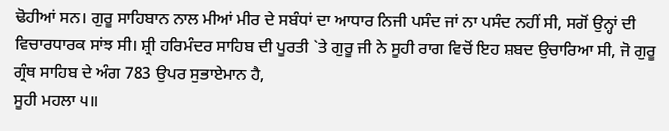ਢੋਹੀਆਂ ਸਨ। ਗੁਰੂ ਸਾਹਿਬਾਨ ਨਾਲ ਮੀਆਂ ਮੀਰ ਦੇ ਸਬੰਧਾਂ ਦਾ ਆਧਾਰ ਨਿਜੀ ਪਸੰਦ ਜਾਂ ਨਾ ਪਸੰਦ ਨਹੀਂ ਸੀ, ਸਗੋਂ ਉਨ੍ਹਾਂ ਦੀ ਵਿਚਾਰਧਾਰਕ ਸਾਂਝ ਸੀ। ਸ਼੍ਰੀ ਹਰਿਮੰਦਰ ਸਾਹਿਬ ਦੀ ਪੂਰਤੀ `ਤੇ ਗੁਰੂ ਜੀ ਨੇ ਸੂਹੀ ਰਾਗ ਵਿਚੋਂ ਇਹ ਸ਼ਬਦ ਉਚਾਰਿਆ ਸੀ, ਜੋ ਗੁਰੂ ਗ੍ਰੰਥ ਸਾਹਿਬ ਦੇ ਅੰਗ 783 ਉਪਰ ਸੁਭਾਏਮਾਨ ਹੈ,
ਸੂਹੀ ਮਹਲਾ ੫॥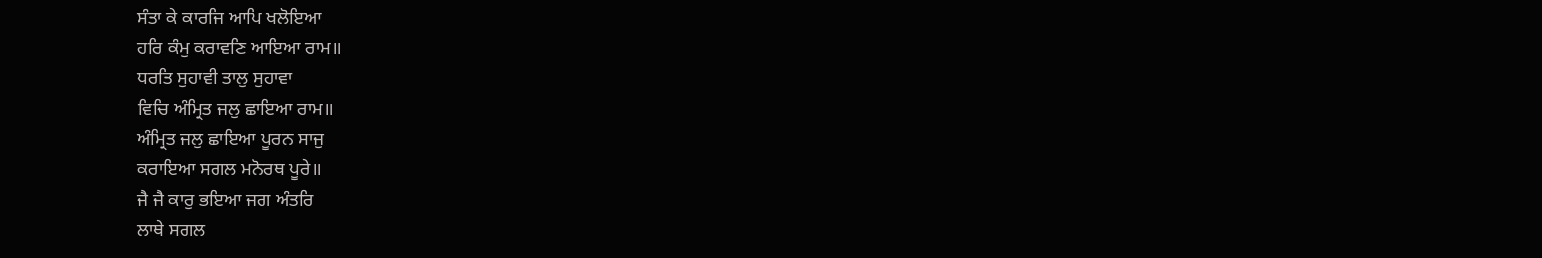ਸੰਤਾ ਕੇ ਕਾਰਜਿ ਆਪਿ ਖਲੋਇਆ
ਹਰਿ ਕੰਮੁ ਕਰਾਵਣਿ ਆਇਆ ਰਾਮ॥
ਧਰਤਿ ਸੁਹਾਵੀ ਤਾਲੁ ਸੁਹਾਵਾ
ਵਿਚਿ ਅੰਮ੍ਰਿਤ ਜਲੁ ਛਾਇਆ ਰਾਮ॥
ਅੰਮ੍ਰਿਤ ਜਲੁ ਛਾਇਆ ਪੂਰਨ ਸਾਜੁ
ਕਰਾਇਆ ਸਗਲ ਮਨੋਰਥ ਪੂਰੇ॥
ਜੈ ਜੈ ਕਾਰੁ ਭਇਆ ਜਗ ਅੰਤਰਿ
ਲਾਥੇ ਸਗਲ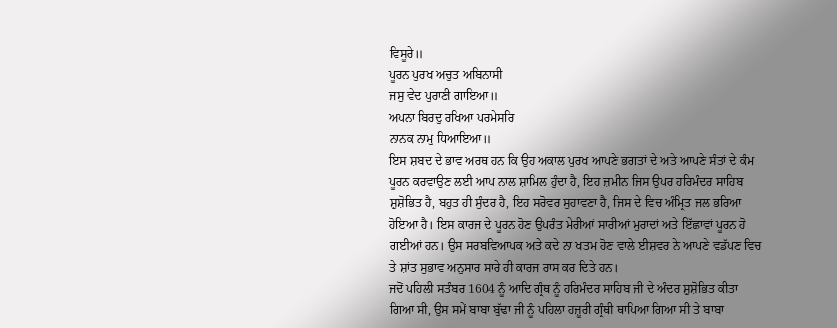ਵਿਸੂਰੇ॥
ਪੂਰਨ ਪੁਰਖ ਅਚੁਤ ਅਬਿਨਾਸੀ
ਜਸੁ ਵੇਦ ਪੁਰਾਣੀ ਗਾਇਆ॥
ਅਪਨਾ ਬਿਰਦੁ ਰਖਿਆ ਪਰਮੇਸਰਿ
ਨਾਨਕ ਨਾਮੁ ਧਿਆਇਆ॥
ਇਸ ਸ਼ਬਦ ਦੇ ਭਾਵ ਅਰਥ ਹਨ ਕਿ ਉਹ ਅਕਾਲ ਪੁਰਖ ਆਪਣੇ ਭਗਤਾਂ ਦੇ ਅਤੇ ਆਪਣੇ ਸੰਤਾਂ ਦੇ ਕੰਮ ਪੂਰਨ ਕਰਵਾਉਣ ਲਈ ਆਪ ਨਾਲ ਸ਼ਾਮਿਲ ਹੁੰਦਾ ਹੈ, ਇਹ ਜ਼ਮੀਨ ਜਿਸ ਉਪਰ ਹਰਿਮੰਦਰ ਸਾਹਿਬ ਸ਼ੁਸ਼ੋਭਿਤ ਹੈ, ਬਹੁਤ ਹੀ ਸੁੰਦਰ ਹੈ, ਇਹ ਸਰੋਵਰ ਸੁਹਾਵਣਾ ਹੈ, ਜਿਸ ਦੇ ਵਿਚ ਅੰਮ੍ਰਿਤ ਜਲ ਭਰਿਆ ਹੋਇਆ ਹੈ। ਇਸ ਕਾਰਜ ਦੇ ਪੂਰਨ ਹੋਣ ਉਪਰੰਤ ਮੇਰੀਆਂ ਸਾਰੀਆਂ ਮੁਰਾਦਾਂ ਅਤੇ ਇੱਛਾਵਾਂ ਪੂਰਨ ਹੋ ਗਈਆਂ ਹਨ। ਉਸ ਸਰਬਵਿਆਪਕ ਅਤੇ ਕਦੇ ਨਾ ਖਤਮ ਹੋਣ ਵਾਲੇ ਈਸ਼ਵਰ ਨੇ ਆਪਣੇ ਵਡੱਪਣ ਵਿਚ ਤੇ ਸ਼ਾਂਤ ਸੁਭਾਵ ਅਨੁਸਾਰ ਸਾਰੇ ਹੀ ਕਾਰਜ ਰਾਸ ਕਰ ਦਿਤੇ ਹਨ।
ਜਦੋਂ ਪਹਿਲੀ ਸਤੰਬਰ 1604 ਨੂੰ ਆਦਿ ਗ੍ਰੰਥ ਨੂੰ ਹਰਿਮੰਦਰ ਸਾਹਿਬ ਜੀ ਦੇ ਅੰਦਰ ਸ਼ੁਸ਼ੋਭਿਤ ਕੀਤਾ ਗਿਆ ਸੀ, ਉਸ ਸਮੇਂ ਬਾਬਾ ਬੁੱਢਾ ਜੀ ਨੂੰ ਪਹਿਲਾ ਹਜ਼ੂਰੀ ਗ੍ਰੰਥੀ ਥਾਪਿਆ ਗਿਆ ਸੀ ਤੇ ਬਾਬਾ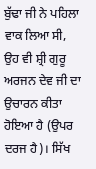ਬੁੱਢਾ ਜੀ ਨੇ ਪਹਿਲਾ ਵਾਕ ਲਿਆ ਸੀ, ਉਹ ਵੀ ਸ਼੍ਰੀ ਗੁਰੂ ਅਰਜਨ ਦੇਵ ਜੀ ਦਾ ਉਚਾਰਨ ਕੀਤਾ ਹੋਇਆ ਹੈ (ਉਪਰ ਦਰਜ ਹੈ)। ਸਿੱਖ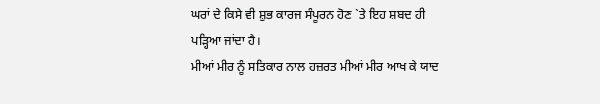ਘਰਾਂ ਦੇ ਕਿਸੇ ਵੀ ਸ਼ੁਭ ਕਾਰਜ ਸੰਪੂਰਨ ਹੋਣ `ਤੇ ਇਹ ਸ਼ਬਦ ਹੀ ਪੜ੍ਹਿਆ ਜਾਂਦਾ ਹੈ।
ਮੀਆਂ ਮੀਰ ਨੂੰ ਸਤਿਕਾਰ ਨਾਲ ਹਜ਼ਰਤ ਮੀਆਂ ਮੀਰ ਆਖ ਕੇ ਯਾਦ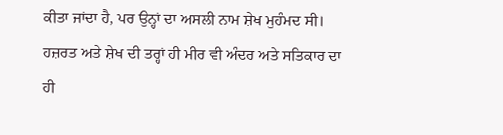ਕੀਤਾ ਜਾਂਦਾ ਹੈ, ਪਰ ਉਨ੍ਹਾਂ ਦਾ ਅਸਲੀ ਨਾਮ ਸ਼ੇਖ ਮੁਹੰਮਦ ਸੀ। ਹਜ਼ਰਤ ਅਤੇ ਸ਼ੇਖ ਦੀ ਤਰ੍ਹਾਂ ਹੀ ਮੀਰ ਵੀ ਅੰਦਰ ਅਤੇ ਸਤਿਕਾਰ ਦਾ ਹੀ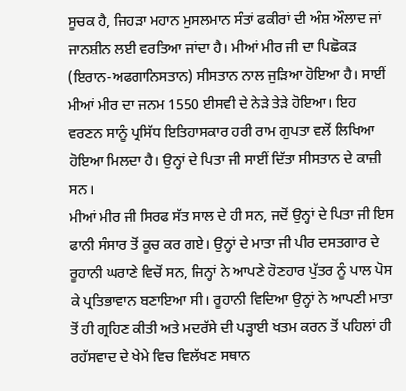ਸੂਚਕ ਹੈ, ਜਿਹੜਾ ਮਹਾਨ ਮੁਸਲਮਾਨ ਸੰਤਾਂ ਫਕੀਰਾਂ ਦੀ ਅੰਸ਼ ਔਲਾਦ ਜਾਂ ਜਾਨਸ਼ੀਨ ਲਈ ਵਰਤਿਆ ਜਾਂਦਾ ਹੈ। ਮੀਆਂ ਮੀਰ ਜੀ ਦਾ ਪਿਛੋਕੜ (ਇਰਾਨ-ਅਫਗਾਨਿਸਤਾਨ) ਸੀਸਤਾਨ ਨਾਲ ਜੁੜਿਆ ਹੋਇਆ ਹੈ। ਸਾਈਂ ਮੀਆਂ ਮੀਰ ਦਾ ਜਨਮ 1550 ਈਸਵੀ ਦੇ ਨੇੜੇ ਤੇੜੇ ਹੋਇਆ। ਇਹ ਵਰਣਨ ਸਾਨੂੰ ਪ੍ਰਸਿੱਧ ਇਤਿਹਾਸਕਾਰ ਹਰੀ ਰਾਮ ਗੁਪਤਾ ਵਲੋਂ ਲਿਖਿਆ ਹੋਇਆ ਮਿਲਦਾ ਹੈ। ਉਨ੍ਹਾਂ ਦੇ ਪਿਤਾ ਜੀ ਸਾਈਂ ਦਿੱਤਾ ਸੀਸਤਾਨ ਦੇ ਕਾਜ਼ੀ ਸਨ।
ਮੀਆਂ ਮੀਰ ਜੀ ਸਿਰਫ ਸੱਤ ਸਾਲ ਦੇ ਹੀ ਸਨ, ਜਦੋਂ ਉਨ੍ਹਾਂ ਦੇ ਪਿਤਾ ਜੀ ਇਸ ਫਾਨੀ ਸੰਸਾਰ ਤੋਂ ਕੂਚ ਕਰ ਗਏ। ਉਨ੍ਹਾਂ ਦੇ ਮਾਤਾ ਜੀ ਪੀਰ ਦਸਤਗਾਰ ਦੇ ਰੂਹਾਨੀ ਘਰਾਣੇ ਵਿਚੋਂ ਸਨ, ਜਿਨ੍ਹਾਂ ਨੇ ਆਪਣੇ ਹੋਣਹਾਰ ਪੁੱਤਰ ਨੂੰ ਪਾਲ ਪੋਸ ਕੇ ਪ੍ਰਤਿਭਾਵਾਨ ਬਣਾਇਆ ਸੀ। ਰੂਹਾਨੀ ਵਿਦਿਆ ਉਨ੍ਹਾਂ ਨੇ ਆਪਣੀ ਮਾਤਾ ਤੋਂ ਹੀ ਗ੍ਰਹਿਣ ਕੀਤੀ ਅਤੇ ਮਦਰੱਸੇ ਦੀ ਪੜ੍ਹਾਈ ਖਤਮ ਕਰਨ ਤੋਂ ਪਹਿਲਾਂ ਹੀ ਰਹੱਸਵਾਦ ਦੇ ਖੇਮੇ ਵਿਚ ਵਿਲੱਖਣ ਸਥਾਨ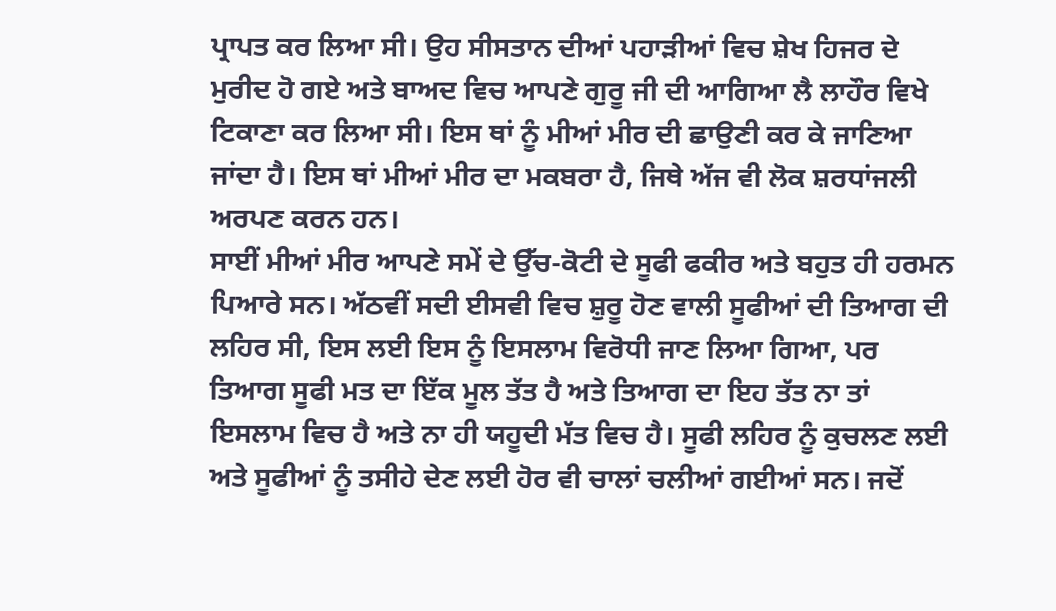ਪ੍ਰਾਪਤ ਕਰ ਲਿਆ ਸੀ। ਉਹ ਸੀਸਤਾਨ ਦੀਆਂ ਪਹਾੜੀਆਂ ਵਿਚ ਸ਼ੇਖ ਹਿਜਰ ਦੇ ਮੁਰੀਦ ਹੋ ਗਏ ਅਤੇ ਬਾਅਦ ਵਿਚ ਆਪਣੇ ਗੁਰੂ ਜੀ ਦੀ ਆਗਿਆ ਲੈ ਲਾਹੌਰ ਵਿਖੇ ਟਿਕਾਣਾ ਕਰ ਲਿਆ ਸੀ। ਇਸ ਥਾਂ ਨੂੰ ਮੀਆਂ ਮੀਰ ਦੀ ਛਾਉਣੀ ਕਰ ਕੇ ਜਾਣਿਆ ਜਾਂਦਾ ਹੈ। ਇਸ ਥਾਂ ਮੀਆਂ ਮੀਰ ਦਾ ਮਕਬਰਾ ਹੈ, ਜਿਥੇ ਅੱਜ ਵੀ ਲੋਕ ਸ਼ਰਧਾਂਜਲੀ ਅਰਪਣ ਕਰਨ ਹਨ।
ਸਾਈਂ ਮੀਆਂ ਮੀਰ ਆਪਣੇ ਸਮੇਂ ਦੇ ਉੱਚ-ਕੋਟੀ ਦੇ ਸੂਫੀ ਫਕੀਰ ਅਤੇ ਬਹੁਤ ਹੀ ਹਰਮਨ ਪਿਆਰੇ ਸਨ। ਅੱਠਵੀਂ ਸਦੀ ਈਸਵੀ ਵਿਚ ਸ਼ੁਰੂ ਹੋਣ ਵਾਲੀ ਸੂਫੀਆਂ ਦੀ ਤਿਆਗ ਦੀ ਲਹਿਰ ਸੀ, ਇਸ ਲਈ ਇਸ ਨੂੰ ਇਸਲਾਮ ਵਿਰੋਧੀ ਜਾਣ ਲਿਆ ਗਿਆ, ਪਰ ਤਿਆਗ ਸੂਫੀ ਮਤ ਦਾ ਇੱਕ ਮੂਲ ਤੱਤ ਹੈ ਅਤੇ ਤਿਆਗ ਦਾ ਇਹ ਤੱਤ ਨਾ ਤਾਂ ਇਸਲਾਮ ਵਿਚ ਹੈ ਅਤੇ ਨਾ ਹੀ ਯਹੂਦੀ ਮੱਤ ਵਿਚ ਹੈ। ਸੂਫੀ ਲਹਿਰ ਨੂੰ ਕੁਚਲਣ ਲਈ ਅਤੇ ਸੂਫੀਆਂ ਨੂੰ ਤਸੀਹੇ ਦੇਣ ਲਈ ਹੋਰ ਵੀ ਚਾਲਾਂ ਚਲੀਆਂ ਗਈਆਂ ਸਨ। ਜਦੋਂ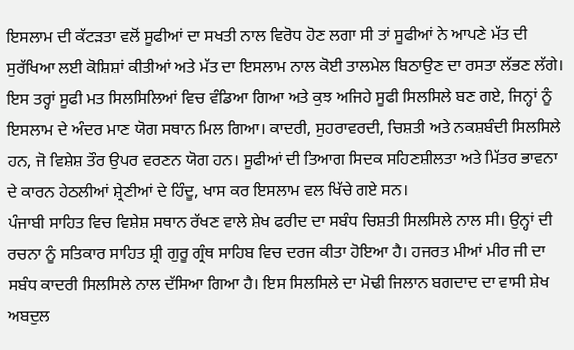ਇਸਲਾਮ ਦੀ ਕੱਟੜਤਾ ਵਲੋਂ ਸੂਫੀਆਂ ਦਾ ਸਖਤੀ ਨਾਲ ਵਿਰੋਧ ਹੋਣ ਲਗਾ ਸੀ ਤਾਂ ਸੂਫੀਆਂ ਨੇ ਆਪਣੇ ਮੱਤ ਦੀ ਸੁਰੱਖਿਆ ਲਈ ਕੋਸ਼ਿਸ਼ਾਂ ਕੀਤੀਆਂ ਅਤੇ ਮੱਤ ਦਾ ਇਸਲਾਮ ਨਾਲ ਕੋਈ ਤਾਲਮੇਲ ਬਿਠਾਉਣ ਦਾ ਰਸਤਾ ਲੱਭਣ ਲੱਗੇ। ਇਸ ਤਰ੍ਹਾਂ ਸੂਫੀ ਮਤ ਸਿਲਸਿਲਿਆਂ ਵਿਚ ਵੰਡਿਆ ਗਿਆ ਅਤੇ ਕੁਝ ਅਜਿਹੇ ਸੂਫੀ ਸਿਲਸਿਲੇ ਬਣ ਗਏ, ਜਿਨ੍ਹਾਂ ਨੂੰ ਇਸਲਾਮ ਦੇ ਅੰਦਰ ਮਾਣ ਯੋਗ ਸਥਾਨ ਮਿਲ ਗਿਆ। ਕਾਦਰੀ, ਸੁਹਰਾਵਰਦੀ, ਚਿਸ਼ਤੀ ਅਤੇ ਨਕਸ਼ਬੰਦੀ ਸਿਲਸਿਲੇ ਹਨ, ਜੋ ਵਿਸ਼ੇਸ਼ ਤੌਰ ਉਪਰ ਵਰਣਨ ਯੋਗ ਹਨ। ਸੂਫੀਆਂ ਦੀ ਤਿਆਗ ਸਿਦਕ ਸਹਿਣਸ਼ੀਲਤਾ ਅਤੇ ਮਿੱਤਰ ਭਾਵਨਾ ਦੇ ਕਾਰਨ ਹੇਠਲੀਆਂ ਸ਼੍ਰੇਣੀਆਂ ਦੇ ਹਿੰਦੂ, ਖਾਸ ਕਰ ਇਸਲਾਮ ਵਲ ਖਿੱਚੇ ਗਏ ਸਨ।
ਪੰਜਾਬੀ ਸਾਹਿਤ ਵਿਚ ਵਿਸ਼ੇਸ਼ ਸਥਾਨ ਰੱਖਣ ਵਾਲੇ ਸ਼ੇਖ ਫਰੀਦ ਦਾ ਸਬੰਧ ਚਿਸ਼ਤੀ ਸਿਲਸਿਲੇ ਨਾਲ ਸੀ। ਉਨ੍ਹਾਂ ਦੀ ਰਚਨਾ ਨੂੰ ਸਤਿਕਾਰ ਸਾਹਿਤ ਸ਼੍ਰੀ ਗੁਰੂ ਗ੍ਰੰਥ ਸਾਹਿਬ ਵਿਚ ਦਰਜ ਕੀਤਾ ਹੋਇਆ ਹੈ। ਹਜਰਤ ਮੀਆਂ ਮੀਰ ਜੀ ਦਾ ਸਬੰਧ ਕਾਦਰੀ ਸਿਲਸਿਲੇ ਨਾਲ ਦੱਸਿਆ ਗਿਆ ਹੈ। ਇਸ ਸਿਲਸਿਲੇ ਦਾ ਮੋਢੀ ਜਿਲਾਨ ਬਗਦਾਦ ਦਾ ਵਾਸੀ ਸ਼ੇਖ ਅਬਦੁਲ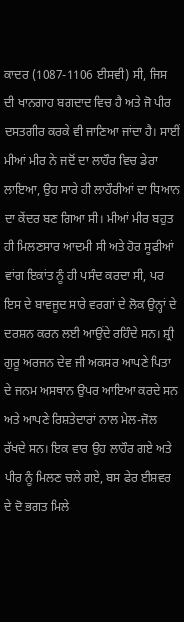ਕਾਦਰ (1087-1106 ਈਸਵੀ) ਸੀ, ਜਿਸ ਦੀ ਖਾਨਗਾਹ ਬਗਦਾਦ ਵਿਚ ਹੈ ਅਤੇ ਜੋ ਪੀਰ ਦਸਤਗੀਰ ਕਰਕੇ ਵੀ ਜਾਣਿਆ ਜਾਂਦਾ ਹੈ। ਸਾਈਂ ਮੀਆਂ ਮੀਰ ਨੇ ਜਦੋਂ ਦਾ ਲਾਹੌਰ ਵਿਚ ਡੇਰਾ ਲਾਇਆ, ਉਹ ਸਾਰੇ ਹੀ ਲਾਹੌਰੀਆਂ ਦਾ ਧਿਆਨ ਦਾ ਕੇਂਦਰ ਬਣ ਗਿਆ ਸੀ। ਮੀਆਂ ਮੀਰ ਬਹੁਤ ਹੀ ਮਿਲਣਸਾਰ ਆਦਮੀ ਸੀ ਅਤੇ ਹੋਰ ਸੂਫੀਆਂ ਵਾਂਗ ਇਕਾਂਤ ਨੂੰ ਹੀ ਪਸੰਦ ਕਰਦਾ ਸੀ, ਪਰ ਇਸ ਦੇ ਬਾਵਜੂਦ ਸਾਰੇ ਵਰਗਾਂ ਦੇ ਲੋਕ ਉਨ੍ਹਾਂ ਦੇ ਦਰਸ਼ਨ ਕਰਨ ਲਈ ਆਉਂਦੇ ਰਹਿੰਦੇ ਸਨ। ਸ਼੍ਰੀ ਗੁਰੂ ਅਰਜਨ ਦੇਵ ਜੀ ਅਕਸਰ ਆਪਣੇ ਪਿਤਾ ਦੇ ਜਨਮ ਅਸਥਾਨ ਉਪਰ ਆਇਆ ਕਰਦੇ ਸਨ ਅਤੇ ਆਪਣੇ ਰਿਸ਼ਤੇਦਾਰਾਂ ਨਾਲ ਮੇਲ-ਜੋਲ ਰੱਖਦੇ ਸਨ। ਇਕ ਵਾਰ ਉਹ ਲਾਹੌਰ ਗਏ ਅਤੇ ਪੀਰ ਨੂੰ ਮਿਲਣ ਚਲੇ ਗਏ, ਬਸ ਫੇਰ ਈਸ਼ਵਰ ਦੇ ਦੋ ਭਗਤ ਮਿਲੇ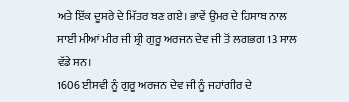ਅਤੇ ਇੱਕ ਦੂਸਰੇ ਦੇ ਮਿੱਤਰ ਬਣ ਗਏ। ਭਾਵੇਂ ਉਮਰ ਦੇ ਹਿਸਾਬ ਨਾਲ ਸਾਈਂ ਮੀਆਂ ਮੀਰ ਜੀ ਸ਼੍ਰੀ ਗੁਰੂ ਅਰਜਨ ਦੇਵ ਜੀ ਤੋਂ ਲਗਭਗ 13 ਸਾਲ ਵੱਡੇ ਸਨ।
1606 ਈਸਵੀ ਨੂੰ ਗੁਰੂ ਅਰਜਨ ਦੇਵ ਜੀ ਨੂੰ ਜਹਾਂਗੀਰ ਦੇ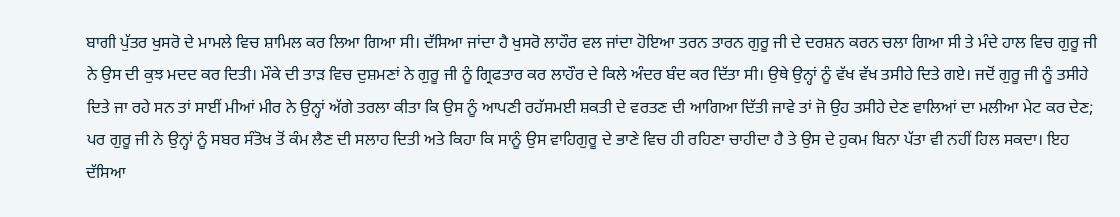ਬਾਗੀ ਪੁੱਤਰ ਖੁਸਰੋ ਦੇ ਮਾਮਲੇ ਵਿਚ ਸ਼ਾਮਿਲ ਕਰ ਲਿਆ ਗਿਆ ਸੀ। ਦੱਸਿਆ ਜਾਂਦਾ ਹੈ ਖੁਸਰੋ ਲਾਹੌਰ ਵਲ ਜਾਂਦਾ ਹੋਇਆ ਤਰਨ ਤਾਰਨ ਗੁਰੂ ਜੀ ਦੇ ਦਰਸ਼ਨ ਕਰਨ ਚਲਾ ਗਿਆ ਸੀ ਤੇ ਮੰਦੇ ਹਾਲ ਵਿਚ ਗੁਰੂ ਜੀ ਨੇ ਉਸ ਦੀ ਕੁਝ ਮਦਦ ਕਰ ਦਿਤੀ। ਮੌਕੇ ਦੀ ਤਾੜ ਵਿਚ ਦੁਸ਼ਮਣਾਂ ਨੇ ਗੁਰੂ ਜੀ ਨੂੰ ਗ੍ਰਿਫਤਾਰ ਕਰ ਲਾਹੌਰ ਦੇ ਕਿਲੇ ਅੰਦਰ ਬੰਦ ਕਰ ਦਿੱਤਾ ਸੀ। ਉਥੇ ਉਨ੍ਹਾਂ ਨੂੰ ਵੱਖ ਵੱਖ ਤਸੀਹੇ ਦਿਤੇ ਗਏ। ਜਦੋਂ ਗੁਰੂ ਜੀ ਨੂੰ ਤਸੀਹੇ ਦਿਤੇ ਜਾ ਰਹੇ ਸਨ ਤਾਂ ਸਾਈਂ ਮੀਆਂ ਮੀਰ ਨੇ ਉਨ੍ਹਾਂ ਅੱਗੇ ਤਰਲਾ ਕੀਤਾ ਕਿ ਉਸ ਨੂੰ ਆਪਣੀ ਰਹੱਸਮਈ ਸ਼ਕਤੀ ਦੇ ਵਰਤਣ ਦੀ ਆਗਿਆ ਦਿੱਤੀ ਜਾਵੇ ਤਾਂ ਜੋ ਉਹ ਤਸੀਹੇ ਦੇਣ ਵਾਲਿਆਂ ਦਾ ਮਲੀਆ ਮੇਟ ਕਰ ਦੇਣ; ਪਰ ਗੁਰੂ ਜੀ ਨੇ ਉਨ੍ਹਾਂ ਨੂੰ ਸਬਰ ਸੰਤੋਖ ਤੋਂ ਕੰਮ ਲੈਣ ਦੀ ਸਲਾਹ ਦਿਤੀ ਅਤੇ ਕਿਹਾ ਕਿ ਸਾਨੂੰ ਉਸ ਵਾਹਿਗੁਰੂ ਦੇ ਭਾਣੇ ਵਿਚ ਹੀ ਰਹਿਣਾ ਚਾਹੀਦਾ ਹੈ ਤੇ ਉਸ ਦੇ ਹੁਕਮ ਬਿਨਾ ਪੱਤਾ ਵੀ ਨਹੀਂ ਹਿਲ ਸਕਦਾ। ਇਹ ਦੱਸਿਆ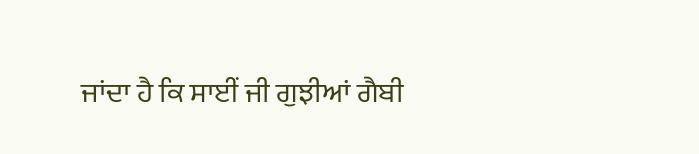ਜਾਂਦਾ ਹੈ ਕਿ ਸਾਈਂ ਜੀ ਗੁਝੀਆਂ ਗੈਬੀ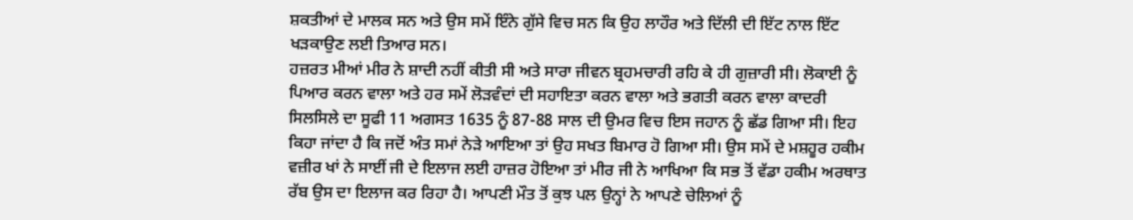ਸ਼ਕਤੀਆਂ ਦੇ ਮਾਲਕ ਸਨ ਅਤੇ ਉਸ ਸਮੇਂ ਇੰਨੇ ਗੁੱਸੇ ਵਿਚ ਸਨ ਕਿ ਉਹ ਲਾਹੌਰ ਅਤੇ ਦਿੱਲੀ ਦੀ ਇੱਟ ਨਾਲ ਇੱਟ ਖੜਕਾਉਣ ਲਈ ਤਿਆਰ ਸਨ।
ਹਜ਼ਰਤ ਮੀਆਂ ਮੀਰ ਨੇ ਸ਼ਾਦੀ ਨਹੀਂ ਕੀਤੀ ਸੀ ਅਤੇ ਸਾਰਾ ਜੀਵਨ ਬ੍ਰਹਮਚਾਰੀ ਰਹਿ ਕੇ ਹੀ ਗੁਜ਼ਾਰੀ ਸੀ। ਲੋਕਾਈ ਨੂੰ ਪਿਆਰ ਕਰਨ ਵਾਲਾ ਅਤੇ ਹਰ ਸਮੇਂ ਲੋੜਵੰਦਾਂ ਦੀ ਸਹਾਇਤਾ ਕਰਨ ਵਾਲਾ ਅਤੇ ਭਗਤੀ ਕਰਨ ਵਾਲਾ ਕਾਦਰੀ ਸਿਲਸਿਲੇ ਦਾ ਸੂਫੀ 11 ਅਗਸਤ 1635 ਨੂੰ 87-88 ਸਾਲ ਦੀ ਉਮਰ ਵਿਚ ਇਸ ਜਹਾਨ ਨੂੰ ਛੱਡ ਗਿਆ ਸੀ। ਇਹ ਕਿਹਾ ਜਾਂਦਾ ਹੈ ਕਿ ਜਦੋਂ ਅੰਤ ਸਮਾਂ ਨੇੜੇ ਆਇਆ ਤਾਂ ਉਹ ਸਖਤ ਬਿਮਾਰ ਹੋ ਗਿਆ ਸੀ। ਉਸ ਸਮੇਂ ਦੇ ਮਸ਼ਹੂਰ ਹਕੀਮ ਵਜ਼ੀਰ ਖਾਂ ਨੇ ਸਾਈਂ ਜੀ ਦੇ ਇਲਾਜ ਲਈ ਹਾਜ਼ਰ ਹੋਇਆ ਤਾਂ ਮੀਰ ਜੀ ਨੇ ਆਖਿਆ ਕਿ ਸਭ ਤੋਂ ਵੱਡਾ ਹਕੀਮ ਅਰਥਾਤ ਰੱਬ ਉਸ ਦਾ ਇਲਾਜ ਕਰ ਰਿਹਾ ਹੈ। ਆਪਣੀ ਮੌਤ ਤੋਂ ਕੁਝ ਪਲ ਉਨ੍ਹਾਂ ਨੇ ਆਪਣੇ ਚੇਲਿਆਂ ਨੂੰ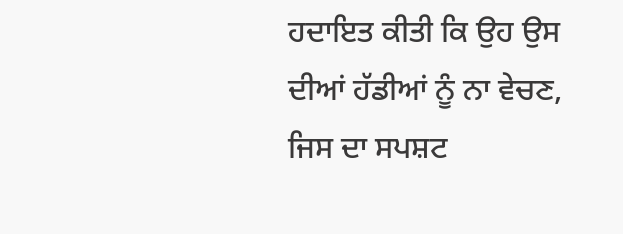ਹਦਾਇਤ ਕੀਤੀ ਕਿ ਉਹ ਉਸ ਦੀਆਂ ਹੱਡੀਆਂ ਨੂੰ ਨਾ ਵੇਚਣ, ਜਿਸ ਦਾ ਸਪਸ਼ਟ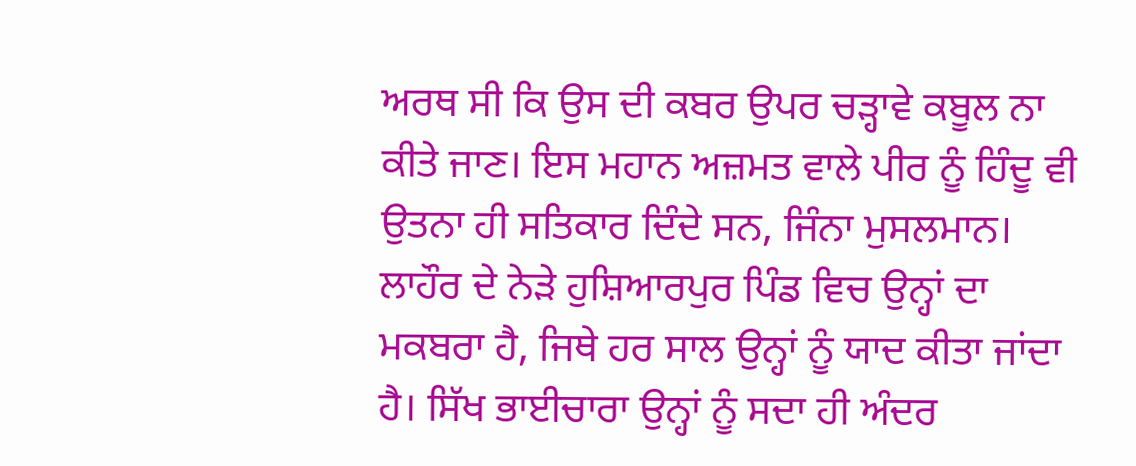ਅਰਥ ਸੀ ਕਿ ਉਸ ਦੀ ਕਬਰ ਉਪਰ ਚੜ੍ਹਾਵੇ ਕਬੂਲ ਨਾ ਕੀਤੇ ਜਾਣ। ਇਸ ਮਹਾਨ ਅਜ਼ਮਤ ਵਾਲੇ ਪੀਰ ਨੂੰ ਹਿੰਦੂ ਵੀ ਉਤਨਾ ਹੀ ਸਤਿਕਾਰ ਦਿੰਦੇ ਸਨ, ਜਿੰਨਾ ਮੁਸਲਮਾਨ। ਲਾਹੌਰ ਦੇ ਨੇੜੇ ਹੁਸ਼ਿਆਰਪੁਰ ਪਿੰਡ ਵਿਚ ਉਨ੍ਹਾਂ ਦਾ ਮਕਬਰਾ ਹੈ, ਜਿਥੇ ਹਰ ਸਾਲ ਉਨ੍ਹਾਂ ਨੂੰ ਯਾਦ ਕੀਤਾ ਜਾਂਦਾ ਹੈ। ਸਿੱਖ ਭਾਈਚਾਰਾ ਉਨ੍ਹਾਂ ਨੂੰ ਸਦਾ ਹੀ ਅੰਦਰ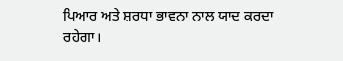ਪਿਆਰ ਅਤੇ ਸ਼ਰਧਾ ਭਾਵਨਾ ਨਾਲ ਯਾਦ ਕਰਦਾ ਰਹੇਗਾ।